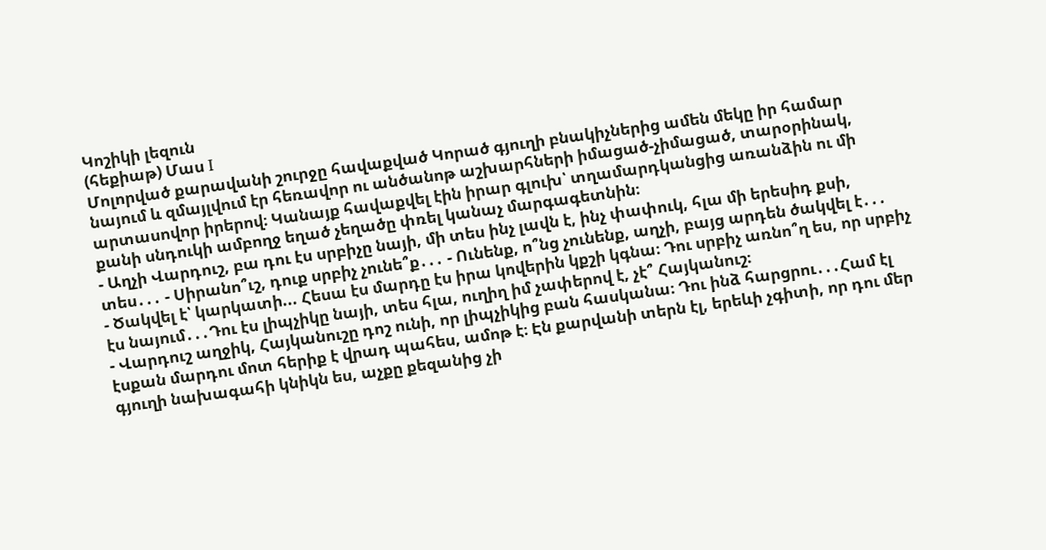Կոշիկի լեզուն
(հեքիաթ) Մաս I
Մոլորված քարավանի շուրջը հավաքված Կորած գյուղի բնակիչներից ամեն մեկը իր համար նայում և զմայլվում էր հեռավոր ու անծանոթ աշխարհների իմացած-չիմացած, տարօրինակ, արտասովոր իրերով։ Կանայք հավաքվել էին իրար գլուխ՝ տղամարդկանցից առանձին ու մի քանի սնդուկի ամբողջ եղած չեղածը փռել կանաչ մարգագետնին։
- Աղչի Վարդուշ, բա դու էս սրբիչը նայի, մի տես ինչ լավն է, ինչ փափուկ, հլա մի երեսիդ քսի, տես․․․ - Սիրանո՞ւշ, դուք սրբիչ չունե՞ք․․․ - Ունենք, ո՞նց չունենք, աղչի, բայց արդեն ծակվել է․․․
- Ծակվել է՝ կարկատի... Հեսա էս մարդը էս իրա կովերին կքշի կգնա։ Դու սրբիչ առնո՞ղ ես, որ սրբիչ էս նայում․․․Դու էս լիպչիկը նայի, տես հլա, ուղիղ իմ չափերով է, չէ՞ Հայկանուշ։
- Վարդուշ աղջիկ, Հայկանուշը դոշ ունի, որ լիպչիկից բան հասկանա։ Դու ինձ հարցրու․․․Համ էլ էսքան մարդու մոտ հերիք է վրադ պահես, ամոթ է։ Էն քարվանի տերն էլ, երեևի չգիտի, որ դու մեր գյուղի նախագահի կնիկն ես, աչքը քեզանից չի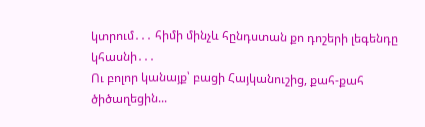կտրում․․․ հիմի մինչև հընդստան քո դոշերի լեգենդը կհասնի․․․
Ու բոլոր կանայք՝ բացի Հայկանուշից, քահ-քահ ծիծաղեցին...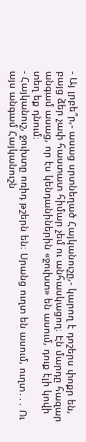- Այ լրբե՞ր,- ասաց սրտնեղած Հայկանուշը,- կարող է դոշերս փոքր են, բայց ձեր չափ հաստատ հիմար չեմ ու անհասկացող։ Էն մարդը հազար անգամ ասաց, որ էս կենդանիներին «ջուխտ» են ասում, դուք էլի կովի տեղ եք դնում։
- Հայկանուշ, ջուխտը ոռիդ թշերն են։ Սրանց ուղտ են ասում, ուղտ․․․ Ու այս անգամ Հայկանուշն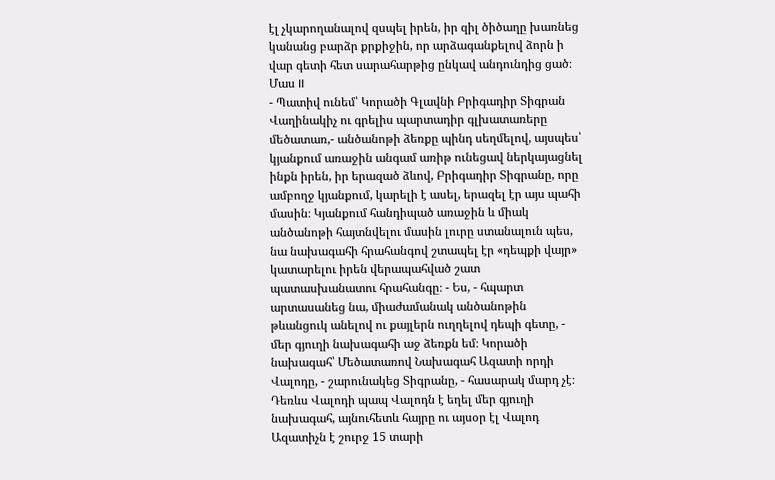էլ չկարողանալով զսպել իրեն, իր զիլ ծիծաղը խառնեց կանանց բարձր քրքիջին, որ արձագանքելով ձորն ի վար գետի հետ սարահարթից ընկավ անդունդից ցած։
Մաս II
- Պատիվ ունեմ՝ Կորածի Գլավնի Բրիգադիր Տիգրան Վաղինակիչ ու գրելիս պարտադիր գլխատառերը մեծատառ,- անծանոթի ձեռքը պինդ սեղմելով, այսպես՝ կյանքում առաջին անգամ առիթ ունեցավ ներկայացնել ինքն իրեն, իր երազած ձևով, Բրիգադիր Տիգրանը, որը ամբողջ կյանքում, կարելի է ասել, երազել էր այս պահի մասին։ Կյանքում հանդիպած առաջին և միակ անծանոթի հայտնվելու մասին լուրը ստանալուն պես, նա նախագահի հրահանգով շտապել էր «դեպքի վայր» կատարելու իրեն վերապահված շատ պատասխանատու հրահանգը։ - Ես, - հպարտ արտասանեց նա, միաժամանակ անծանոթին թևանցուկ անելով ու քայլերն ուղղելով դեպի գետը, - մեր գյուղի նախագահի աջ ձեռքն եմ։ Կորածի նախագահ՝ Մեծատառով Նախագահ Ազատի որդի Վալոդը, - շարունակեց Տիգրանը, - հասարակ մարդ չէ։ Դեռևս Վալոդի պապ Վալոդն է եղել մեր գյուղի նախագահ, այնուհետև հայրը ու այսօր էլ Վալոդ Ազատիչն է շուրջ 15 տարի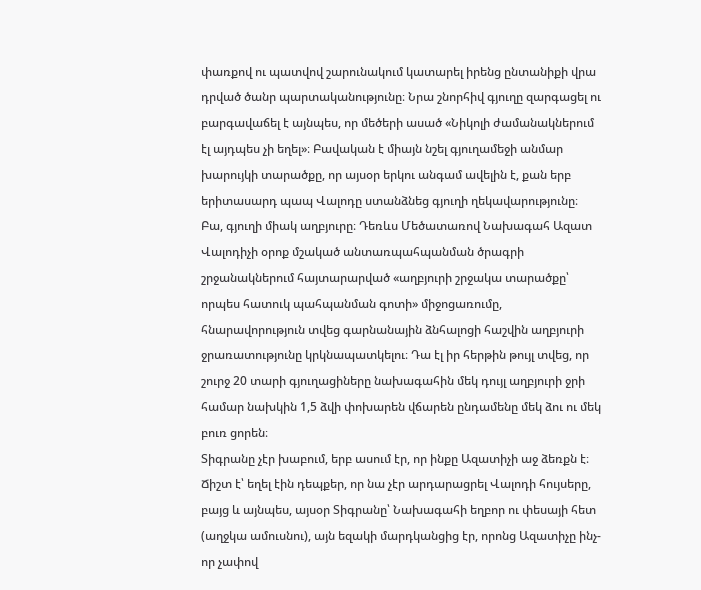փառքով ու պատվով շարունակում կատարել իրենց ընտանիքի վրա դրված ծանր պարտականությունը։ Նրա շնորհիվ գյուղը զարգացել ու բարգավաճել է այնպես, որ մեծերի ասած «Նիկոլի ժամանակներում էլ այդպես չի եղել»։ Բավական է միայն նշել գյուղամեջի անմար խարույկի տարածքը, որ այսօր երկու անգամ ավելին է, քան երբ երիտասարդ պապ Վալոդը ստանձնեց գյուղի ղեկավարությունը։ Բա, գյուղի միակ աղբյուրը։ Դեռևս Մեծատառով Նախագահ Ազատ Վալոդիչի օրոք մշակած անտառպահպանման ծրագրի շրջանակներում հայտարարված «աղբյուրի շրջակա տարածքը՝ որպես հատուկ պահպանման գոտի» միջոցառումը, հնարավորություն տվեց գարնանային ձնհալոցի հաշվին աղբյուրի ջրառատությունը կրկնապատկելու։ Դա էլ իր հերթին թույլ տվեց, որ շուրջ 20 տարի գյուղացիները նախագահին մեկ դույլ աղբյուրի ջրի համար նախկին 1,5 ձվի փոխարեն վճարեն ընդամենը մեկ ձու ու մեկ բուռ ցորեն։
Տիգրանը չէր խաբում, երբ ասում էր, որ ինքը Ազատիչի աջ ձեռքն է։ Ճիշտ է՝ եղել էին դեպքեր, որ նա չէր արդարացրել Վալոդի հույսերը, բայց և այնպես, այսօր Տիգրանը՝ Նախագահի եղբոր ու փեսայի հետ (աղջկա ամուսնու), այն եզակի մարդկանցից էր, որոնց Ազատիչը ինչ-որ չափով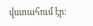վստահում էր։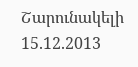Շարունակելի
15.12.2013